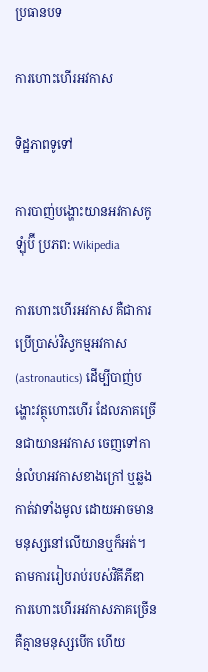ប្រធានបទ

ការហោះហើរអវកាស

ទិដ្ឋភាពទូទៅ

ការបាញ់បង្ហោះយានអវកាសកូឡុំប៊ី ប្រភព: Wikipedia

ការហោះហើរអវកាស គឺជាការប្រើប្រាស់វិស្វកម្មអវកាស (astronautics) ដើម្បីបាញ់បង្ហោះវត្ថុហោះហើរ ដែលភាគច្រើនជាយានអវកាស ចេញទៅកាន់លំហអវកាសខាងក្រៅ ឬឆ្លងកាត់វាទាំងមូល ដោយអាចមានមនុស្សនៅលើយានឬក៏អត់។ តាមការរៀបរាប់របស់វិគីភីឌា ការហោះហើរអវកាសភាគច្រើនគឺគ្មានមនុស្សបើក ហើយ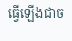ធ្វើឡើងជាច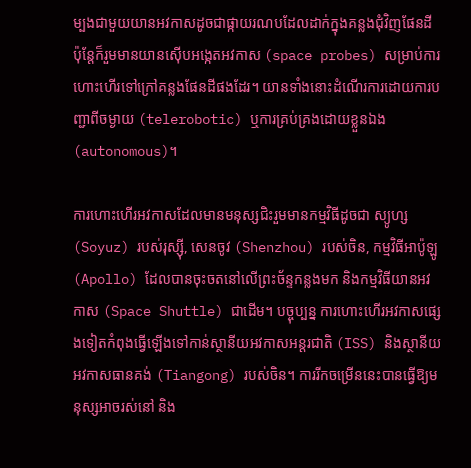ម្បងជាមួយយានអវកាសដូចជាផ្កាយរណបដែលដាក់ក្នុងគន្លងជុំវិញផែនដី ប៉ុន្តែក៏រួមមានយានស៊ើបអង្កេតអវកាស (space probes) សម្រាប់ការហោះហើរទៅក្រៅគន្លងផែនដីផងដែរ។ យានទាំងនោះដំណើរការដោយការបញ្ជាពីចម្ងាយ (telerobotic) ឬការគ្រប់គ្រងដោយខ្លួនឯង (autonomous)។

ការហោះហើរអវកាសដែលមានមនុស្សជិះរួមមានកម្មវិធីដូចជា ស្យូហ្ស (Soyuz) របស់រុស្ស៊ី, សេនចូវ (Shenzhou) របស់ចិន, កម្មវិធីអាប៉ូឡូ (Apollo) ដែលបានចុះចតនៅលើព្រះច័ន្ទកន្លងមក និងកម្មវិធីយានអវកាស (Space Shuttle) ជាដើម។ បច្ចុប្បន្ន ការហោះហើរអវកាសផ្សេងទៀតកំពុងធ្វើឡើងទៅកាន់ស្ថានីយអវកាសអន្តរជាតិ (ISS) និងស្ថានីយអវកាសធានគង់ (Tiangong) របស់ចិន។ ការរីកចម្រើននេះបានធ្វើឱ្យមនុស្សអាចរស់នៅ និង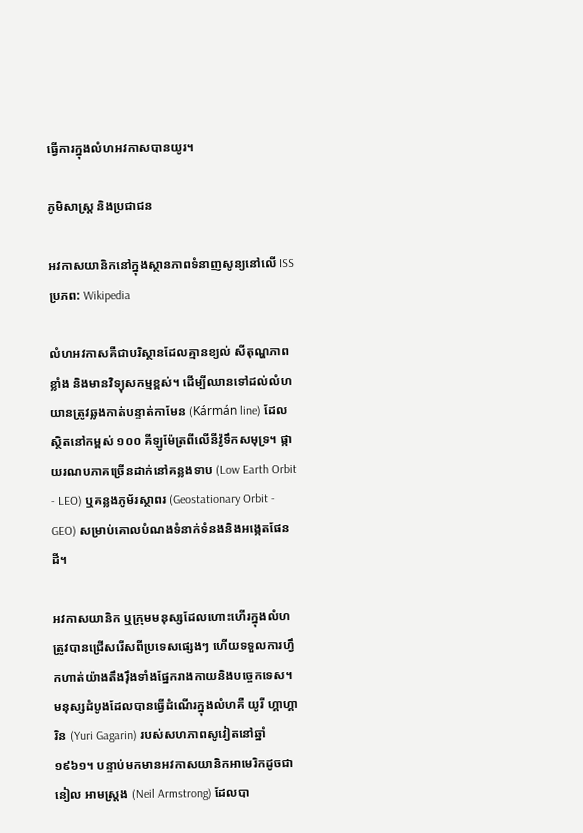ធ្វើការក្នុងលំហអវកាសបានយូរ។

ភូមិសាស្ត្រ និងប្រជាជន

អវកាសយានិកនៅក្នុងស្ថានភាពទំនាញសូន្យនៅលើ ISS ប្រភព: Wikipedia

លំហអវកាសគឺជាបរិស្ថានដែលគ្មានខ្យល់ សីតុណ្ហភាពខ្លាំង និងមានវិទ្យុសកម្មខ្ពស់។ ដើម្បីឈានទៅដល់លំហ យានត្រូវឆ្លងកាត់បន្ទាត់កាមែន (Kármán line) ដែលស្ថិតនៅកម្ពស់ ១០០ គីឡូម៉ែត្រពីលើនីវ៉ូទឹកសមុទ្រ។ ផ្កាយរណបភាគច្រើនដាក់នៅគន្លងទាប (Low Earth Orbit - LEO) ឬគន្លងភូម័រស្ថាពរ (Geostationary Orbit - GEO) សម្រាប់គោលបំណងទំនាក់ទំនងនិងអង្កេតផែនដី។

អវកាសយានិក ឬក្រុមមនុស្សដែលហោះហើរក្នុងលំហ ត្រូវបានជ្រើសរើសពីប្រទេសផ្សេងៗ ហើយទទួលការហ្វឹកហាត់យ៉ាងតឹងរ៉ឹងទាំងផ្នែករាងកាយនិងបច្ចេកទេស។ មនុស្សដំបូងដែលបានធ្វើដំណើរក្នុងលំហគឺ យូរី ហ្គាហ្គារិន (Yuri Gagarin) របស់សហភាពសូវៀតនៅឆ្នាំ ១៩៦១។ បន្ទាប់មកមានអវកាសយានិកអាមេរិកដូចជា នៀល អាមស្ត្រង (Neil Armstrong) ដែលបា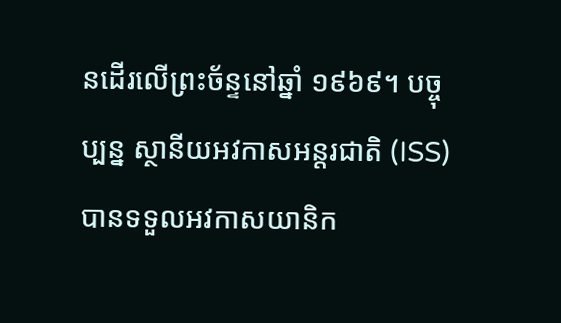នដើរលើព្រះច័ន្ទនៅឆ្នាំ ១៩៦៩។ បច្ចុប្បន្ន ស្ថានីយអវកាសអន្តរជាតិ (ISS) បានទទួលអវកាសយានិក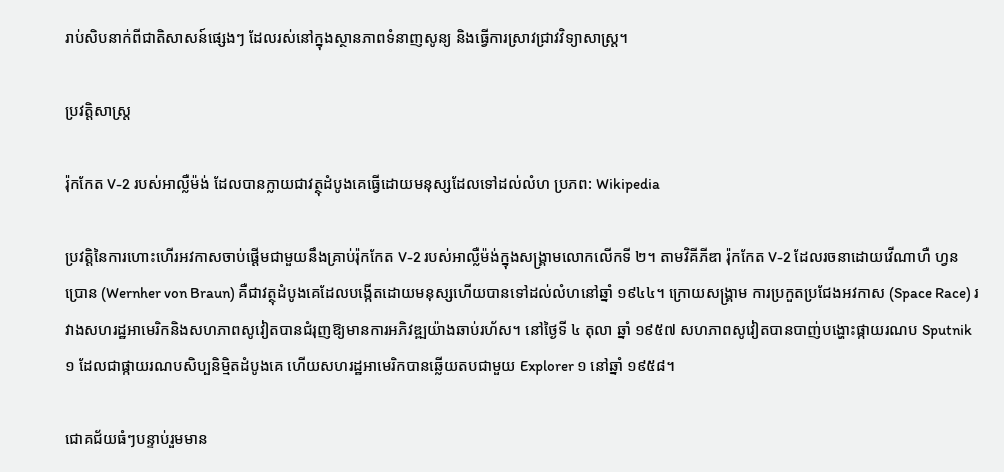រាប់សិបនាក់ពីជាតិសាសន៍ផ្សេងៗ ដែលរស់នៅក្នុងស្ថានភាពទំនាញសូន្យ និងធ្វើការស្រាវជ្រាវវិទ្យាសាស្ត្រ។

ប្រវត្តិសាស្ត្រ

រ៉ុកកែត V-2 របស់អាល្លឺម៉ង់ ដែលបានក្លាយជាវត្ថុដំបូងគេធ្វើដោយមនុស្សដែលទៅដល់លំហ ប្រភព: Wikipedia

ប្រវត្តិនៃការហោះហើរអវកាសចាប់ផ្តើមជាមួយនឹងគ្រាប់រ៉ុកកែត V-2 របស់អាល្លឺម៉ង់ក្នុងសង្គ្រាមលោកលើកទី ២។ តាមវិគីភីឌា រ៉ុកកែត V-2 ដែលរចនាដោយវើណាហឺ ហ្វន ប្រោន (Wernher von Braun) គឺជាវត្ថុដំបូងគេដែលបង្កើតដោយមនុស្សហើយបានទៅដល់លំហនៅឆ្នាំ ១៩៤៤។ ក្រោយសង្គ្រាម ការប្រកួតប្រជែងអវកាស (Space Race) រវាងសហរដ្ឋអាមេរិកនិងសហភាពសូវៀតបានជំរុញឱ្យមានការអភិវឌ្ឍយ៉ាងឆាប់រហ័ស។ នៅថ្ងៃទី ៤ តុលា ឆ្នាំ ១៩៥៧ សហភាពសូវៀតបានបាញ់បង្ហោះផ្កាយរណប Sputnik ១ ដែលជាផ្កាយរណបសិប្បនិម្មិតដំបូងគេ ហើយសហរដ្ឋអាមេរិកបានឆ្លើយតបជាមួយ Explorer ១ នៅឆ្នាំ ១៩៥៨។

ជោគជ័យធំៗបន្ទាប់រួមមាន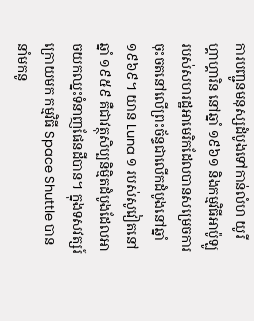ការបញ្ជូនមនុស្សដំបូងទៅកាន់លំហ យូរី ហ្គាហ្គារិន នៅឆ្នាំ ១៩៦១ និងកម្មវិធីអាប៉ូឡូរបស់សហរដ្ឋអាមេរិកដែលបានសម្រេចការចុះចតនៅលើព្រះច័ន្ទជាលើកដំបូងនៅឆ្នាំ ១៩៦៩។ យាន Luna ១ របស់សូវៀតនៅឆ្នាំ ១៩៥៩ គឺជាវត្ថុសិប្បនិម្មិតដំបូងដែលអាចយកឈ្នះទំនាញផែនដីបាន។ ក្នុងទសវត្សរ៍ក្រោយមក កម្មវិធី Space Shuttle បាននាំមកនូ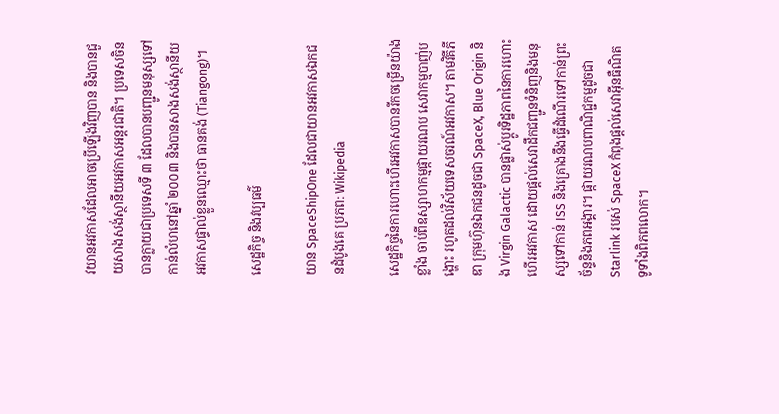វយានអវកាសដែលអាចប្រើឡើងវិញបាន និងបានជួយសាងសង់ស្ថានីយអវកាសអន្តរជាតិ។ ប្រទេសចិនបានក្លាយជាប្រទេសទី ៣ ដែលបានបញ្ជូនមនុស្សទៅកាន់លំហនៅឆ្នាំ ២០០៣ និងបានសាងសង់ស្ថានីយអវកាសផ្ទាល់ខ្លួនឈ្មោះថា ធានគង់ (Tiangong)។

សេដ្ឋកិច្ច និងវប្បធម៌

យាន SpaceShipOne ដែលជាយានអវកាសឯកជនដំបូងគេ ប្រភព: Wikipedia

សេដ្ឋកិច្ចនៃការហោះហើរអវកាសបានរីកចម្រើនយ៉ាងខ្លាំង ចាប់ពីឧស្សាហកម្មផ្កាយរណប សេវាកម្មបាញ់បង្ហោះ រហូតដល់វិស័យទេសចរណ៍អវកាស។ តាមវិគីភីឌា ក្រុមហ៊ុនឯកជនដូចជា SpaceX, Blue Origin និង Virgin Galactic បានផ្លាស់ប្តូរទិដ្ឋភាពនៃការហោះហើរអវកាស ដោយផ្តល់សេវាដឹកជញ្ជូនទំនិញនិងមនុស្សទៅកាន់ ISS និងគ្រោងនឹងធ្វើដំណើរទៅកាន់ព្រះច័ន្ទនិងភពអង្គារ។ ផ្កាយរណបពាណិជ្ជកម្មដូចជា Starlink របស់ SpaceX កំពុងផ្តល់សេវាអ៊ីនធឺណិតទូទាំងពិភពលោក។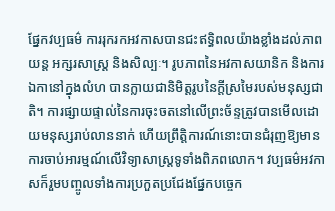ផ្នែកវប្បធម៌ ការរុករកអវកាសបានជះឥទ្ធិពលយ៉ាងខ្លាំងដល់ភាពយន្ត អក្សរសាស្ត្រ និងសិល្បៈ។ រូបភាពនៃអវកាសយានិក និងការឯកានៅក្នុងលំហ បានក្លាយជានិមិត្តរូបនៃក្តីស្រមៃរបស់មនុស្សជាតិ។ ការផ្សាយផ្ទាល់នៃការចុះចតនៅលើព្រះច័ន្ទត្រូវបានមើលដោយមនុស្សរាប់លាននាក់ ហើយព្រឹត្តិការណ៍នោះបានជំរុញឱ្យមានការចាប់អារម្មណ៍លើវិទ្យាសាស្ត្រទូទាំងពិភពលោក។ វប្បធម៌អវកាសក៏រួមបញ្ចូលទាំងការប្រកួតប្រជែងផ្នែកបច្ចេក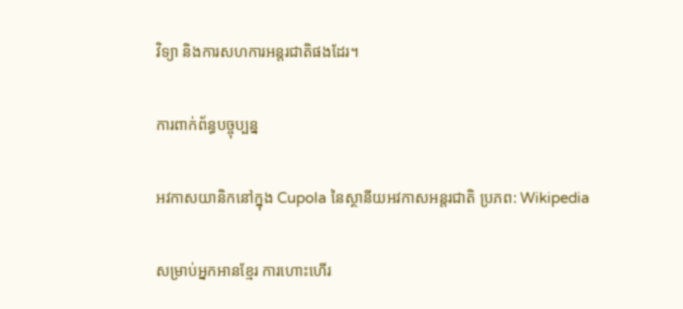វិទ្យា និងការសហការអន្តរជាតិផងដែរ។

ការពាក់ព័ន្ធបច្ចុប្បន្ន

អវកាសយានិកនៅក្នុង Cupola នៃស្ថានីយអវកាសអន្តរជាតិ ប្រភព: Wikipedia

សម្រាប់អ្នកអានខ្មែរ ការហោះហើរ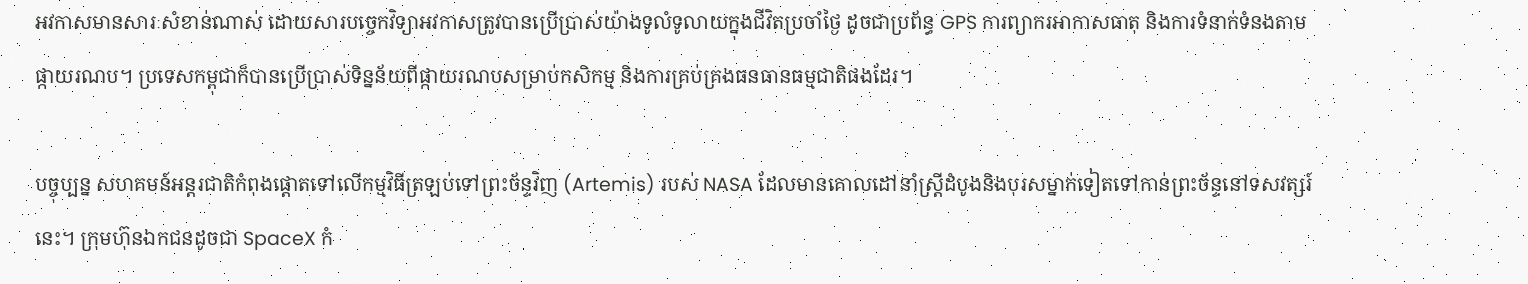អវកាសមានសារៈសំខាន់ណាស់ ដោយសារបច្ចេកវិទ្យាអវកាសត្រូវបានប្រើប្រាស់យ៉ាងទូលំទូលាយក្នុងជីវិតប្រចាំថ្ងៃ ដូចជាប្រព័ន្ធ GPS ការព្យាករអាកាសធាតុ និងការទំនាក់ទំនងតាមផ្កាយរណប។ ប្រទេសកម្ពុជាក៏បានប្រើប្រាស់ទិន្នន័យពីផ្កាយរណបសម្រាប់កសិកម្ម និងការគ្រប់គ្រងធនធានធម្មជាតិផងដែរ។

បច្ចុប្បន្ន សហគមន៍អន្តរជាតិកំពុងផ្តោតទៅលើកម្មវិធីត្រឡប់ទៅព្រះច័ន្ទវិញ (Artemis) របស់ NASA ដែលមានគោលដៅនាំស្ត្រីដំបូងនិងបុរសម្នាក់ទៀតទៅកាន់ព្រះច័ន្ទនៅទសវត្សរ៍នេះ។ ក្រុមហ៊ុនឯកជនដូចជា SpaceX កំ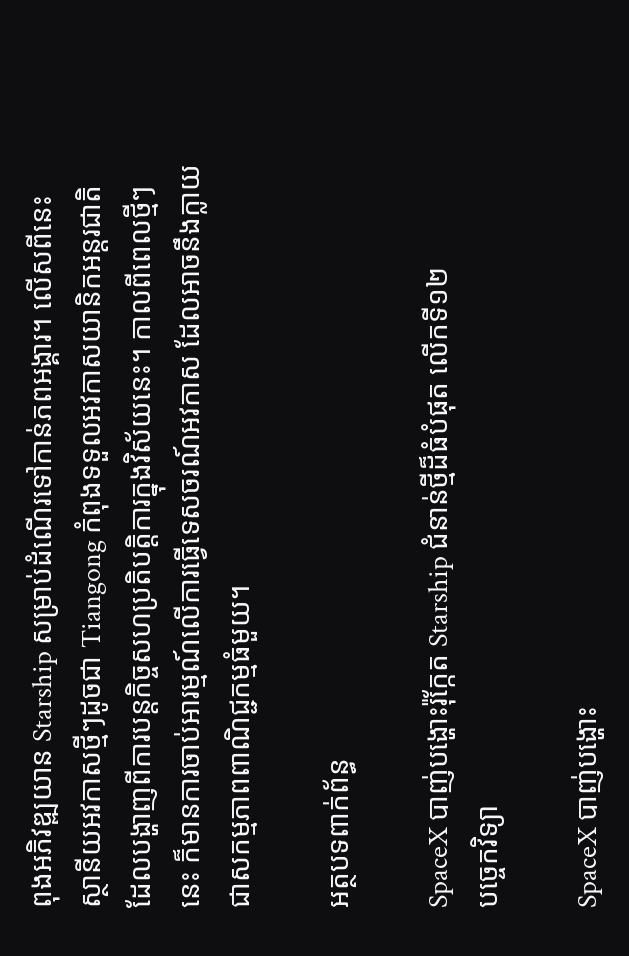ពុងអភិវឌ្ឍយាន Starship សម្រាប់ដំណើរទៅកាន់ភពអង្គារ។ លើសពីនេះ ស្ថានីយអវកាសថ្មីៗដូចជា Tiangong កំពុងទទួលអវកាសយានិកអន្តរជាតិ ដែលបង្ហាញពីការបន្តកិច្ចសហប្រតិបត្តិការក្នុងវិស័យនេះ។ កាលពីពេលថ្មីៗនេះ ក៏មានការចាប់អារម្មណ៍លើការធ្វើទេសចរណ៍អវកាស ដែលអាចនឹងក្លាយជាសកម្មភាពពាណិជ្ជកម្មធំមួយ។

អត្ថបទពាក់ព័ន្ធ

SpaceX បាញ់បង្ហោះរ៉ុក្កែត Starship ជំនាន់ថ្មីដ៏ធំបំផុត លើកទី១២
បច្ចេកវិទ្យា

SpaceX បាញ់បង្ហោះ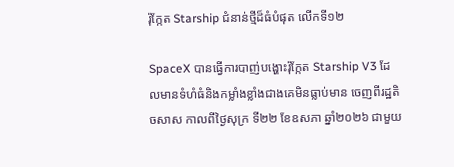រ៉ុក្កែត Starship ជំនាន់ថ្មីដ៏ធំបំផុត លើកទី១២

SpaceX បានធ្វើការបាញ់បង្ហោះរ៉ុក្កែត Starship V3 ដែលមានទំហំធំនិងកម្លាំងខ្លាំងជាងគេមិនធ្លាប់មាន ចេញពីរដ្ឋតិចសាស កាលពីថ្ងៃសុក្រ ទី២២ ខែឧសភា ឆ្នាំ២០២៦ ជាមួយ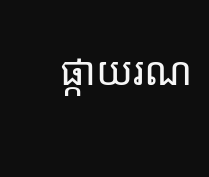ផ្កាយរណ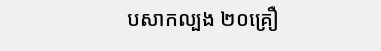បសាកល្បង ២០គ្រឿ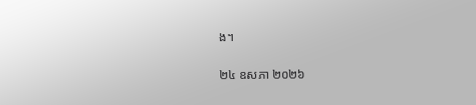ង។

២៤ ឧសភា ២០២៦